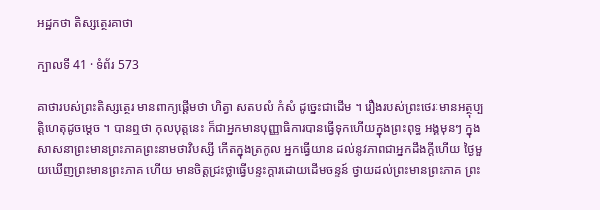អដ្ឋកថា តិស្សត្ថេរគាថា

ក្បាលទី 41 · ទំព័រ 573

គាថារបស់ព្រះតិស្សត្ថេរ មានពាក្យផ្តើមថា ហិត្វា សតបលំ កំសំ ដូច្នេះជាដើម ។ រឿងរបស់ព្រះថេរៈមានអត្ថុប្បត្តិហេតុដូចម្តេច ។ បានឮថា កុលបុត្តនេះ ក៏ជាអ្នកមានបុញ្ញាធិការបានធ្វើទុកហើយក្នុងព្រះពុទ្ធ អង្គមុនៗ ក្នុងសាសនាព្រះមានព្រះភាគព្រះនាមថាវិបស្សី កើតក្នុងត្រកូល អ្នកធ្វើយាន ដល់នូវភាពជាអ្នកដឹងក្តីហើយ ថ្ងៃមួយឃើញព្រះមានព្រះភាគ ហើយ មានចិត្តជ្រះថ្លាធ្វើបន្ទះក្តារដោយដើមចន្ទន៍ ថ្វាយដល់ព្រះមានព្រះភាគ ព្រះ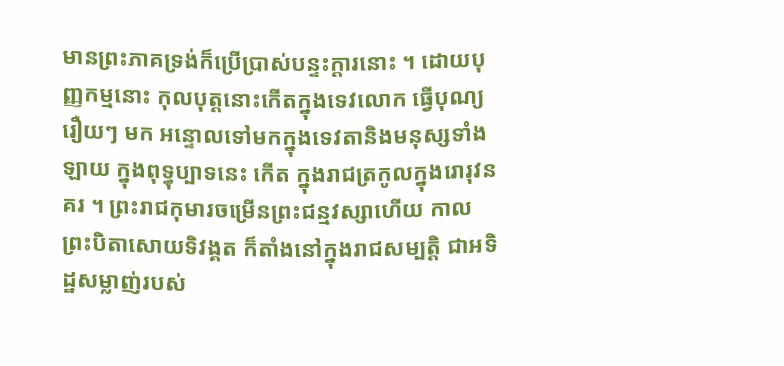មានព្រះភាគទ្រង់ក៏ប្រើប្រាស់បន្ទះក្តារនោះ ។ ដោយបុញ្ញកម្មនោះ កុលបុត្តនោះកើតក្នុងទេវលោក ធ្វើបុណ្យរឿយៗ មក អន្ទោលទៅមកក្នុងទេវតានិងមនុស្សទាំងឡាយ ក្នុងពុទ្ធុប្បាទនេះ កើត ក្នុងរាជត្រកូលក្នុងរោរុវនគរ ។ ព្រះរាជកុមារចម្រើនព្រះជន្មវស្សាហើយ កាល ព្រះបិតាសោយទិវង្គត ក៏តាំងនៅក្នុងរាជសម្បត្តិ ជាអទិដ្ឋសម្លាញ់របស់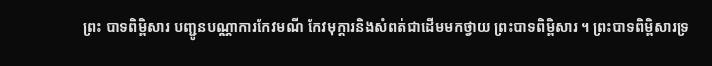ព្រះ បាទពិម្ពិសារ បញ្ជូនបណ្ណាការកែវមណី កែវមុក្តារនិងសំពត់ជាដើមមកថ្វាយ ព្រះបាទពិម្ពិសារ ។ ព្រះបាទពិម្ពិសារទ្រ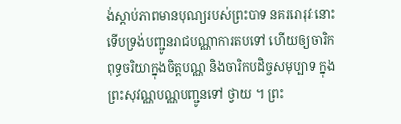ង់ស្តាប់ភាពមានបុណ្យរបស់ព្រះបាទ នគររោរុវៈនោះ ទើបទ្រង់បញ្ជូនរាជបណ្ណាការតបទៅ ហើយឲ្យចារិកពុទ្ធចរិយាក្នុងចិត្តបណ្ណ និងចារិកបដិច្ចសមុប្បាទ ក្នុងព្រះសុវណ្ណបណ្ណបញ្ជូនទៅ ថ្វាយ ។ ព្រះ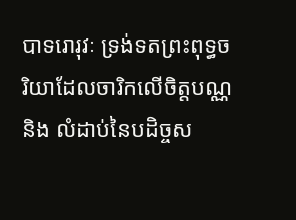បាទរោរុវៈ ទ្រង់ទតព្រះពុទ្ធចរិយាដែលចារិកលើចិត្តបណ្ណ និង លំដាប់នៃបដិច្ចស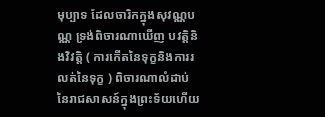មុប្បាទ ដែលចារិកក្នុងសុវណ្ណបណ្ណ ទ្រង់ពិចារណាឃើញ បវត្តិនិងវិវត្តិ ( ការកើតនៃទុក្ខនិងការរលត់នៃទុក្ខ ) ពិចារណាលំដាប់នៃរាជសាសន៍ក្នុងព្រះទ័យហើយ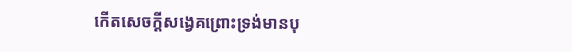កើតសេចក្តីសង្វេគព្រោះទ្រង់មានបុ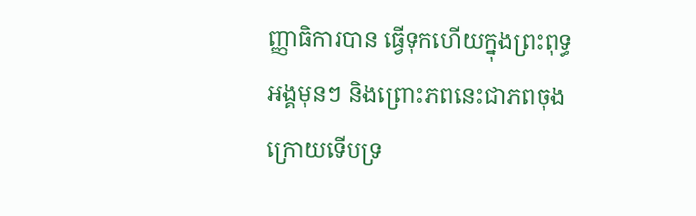ញ្ញាធិការបាន ធ្វើទុកហើយក្នុងព្រះពុទ្ធអង្គមុនៗ និងព្រោះភពនេះជាភពចុងក្រោយទើបទ្រ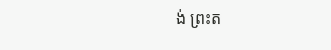ង់ ព្រះត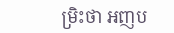ម្រិះថា អញប